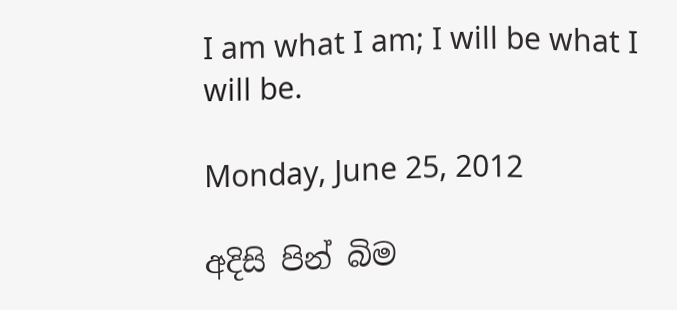I am what I am; I will be what I will be.

Monday, June 25, 2012

අදිසි පින් බිම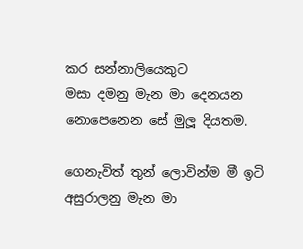කර සන්නාලියෙකුට
මසා දමනු මැන මා දෙනයන
නොපෙනෙන සේ මුලූ දියතම.

ගෙනැවිත් තුන් ලොවින්ම මී ඉටි
අසුරාලනු මැන මා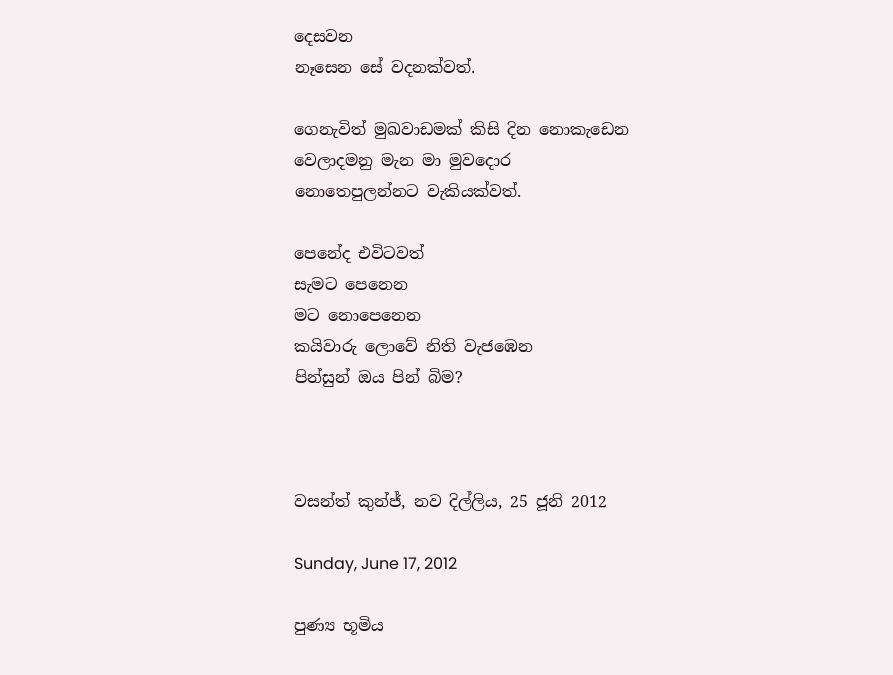දෙසවන
නෑසෙන සේ වදනක්වත්.

ගෙනැවිත් මුඛවාඩමක් කිසි දින නොකැඩෙන
වෙලාදමනු මැන මා මුවදොර
නොතෙපුලන්නට වැකියක්වත්.

පෙනේද එවිටවත්
සැමට පෙනෙන
මට නොපෙනෙන
කයිවාරු ලොවේ නිති වැජඹෙන
පින්සුන් ඔය පින් බිම?



වසන්ත් කුන්ජ්, නව දිල්ලිය, 25 ජූනි 2012

Sunday, June 17, 2012

පුණ්‍ය භූමිය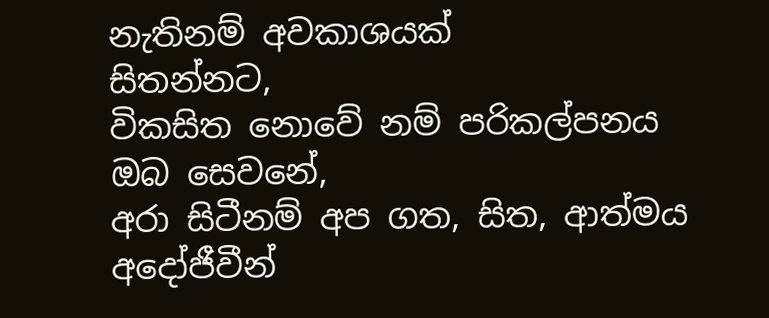නැතිනම් අවකාශයක්
සිතන්නට,
විකසිත නොවේ නම් පරිකල්පනය
ඔබ සෙවනේ,
අරා සිටීනම් අප ගත, සිත, ආත්මය
අදෝජීවීන්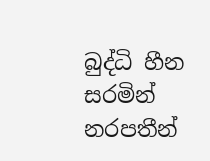බුද්ධි හීන
සරමින් නරපතීන්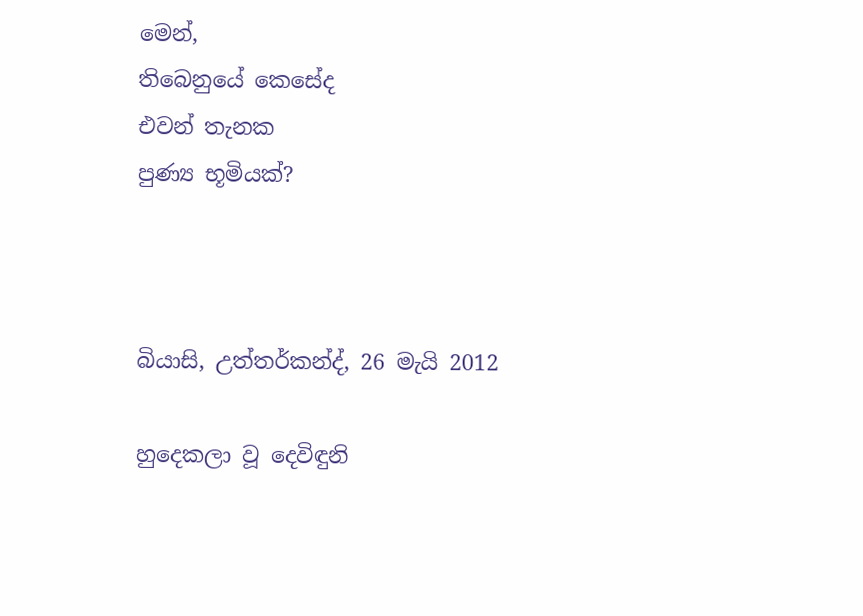මෙන්,
තිබෙනුයේ කෙසේද
එවන් තැනක
පුණ්‍ය භූමියක්?



බියාසි, උත්තර්කන්ද්, 26 මැයි 2012

හුදෙකලා වූ දෙවිඳුනි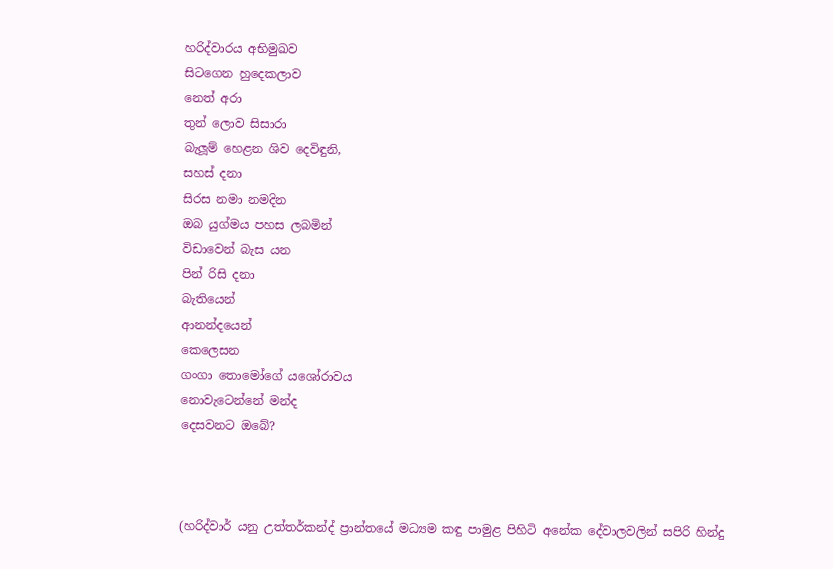හරිද්වාරය අභිමුඛව
සිටගෙන හුදෙකලාව
නෙත් අරා
තුන් ලොව සිසාරා
බැලූම් හෙළන ශිව දෙවිඳුනි,
සහස් දනා
සිරස නමා නමදින
ඔබ යුග්මය පහස ලබමින්
විඩාවෙන් බැස යන
පින් රිසි දනා
බැතියෙන්
ආනන්දයෙන්
කෙලෙසන
ගංගා තොමෝගේ යශෝරාවය
නොවැටෙන්නේ මන්ද
දෙසවනට ඔබේ?



(හරිද්වාර් යනු උත්තර්කන්ද් ප්‍රාන්තයේ මධ්‍යම කඳු පාමුළ පිහිටි අනේක දේවාලවලින් සපිරි හින්දු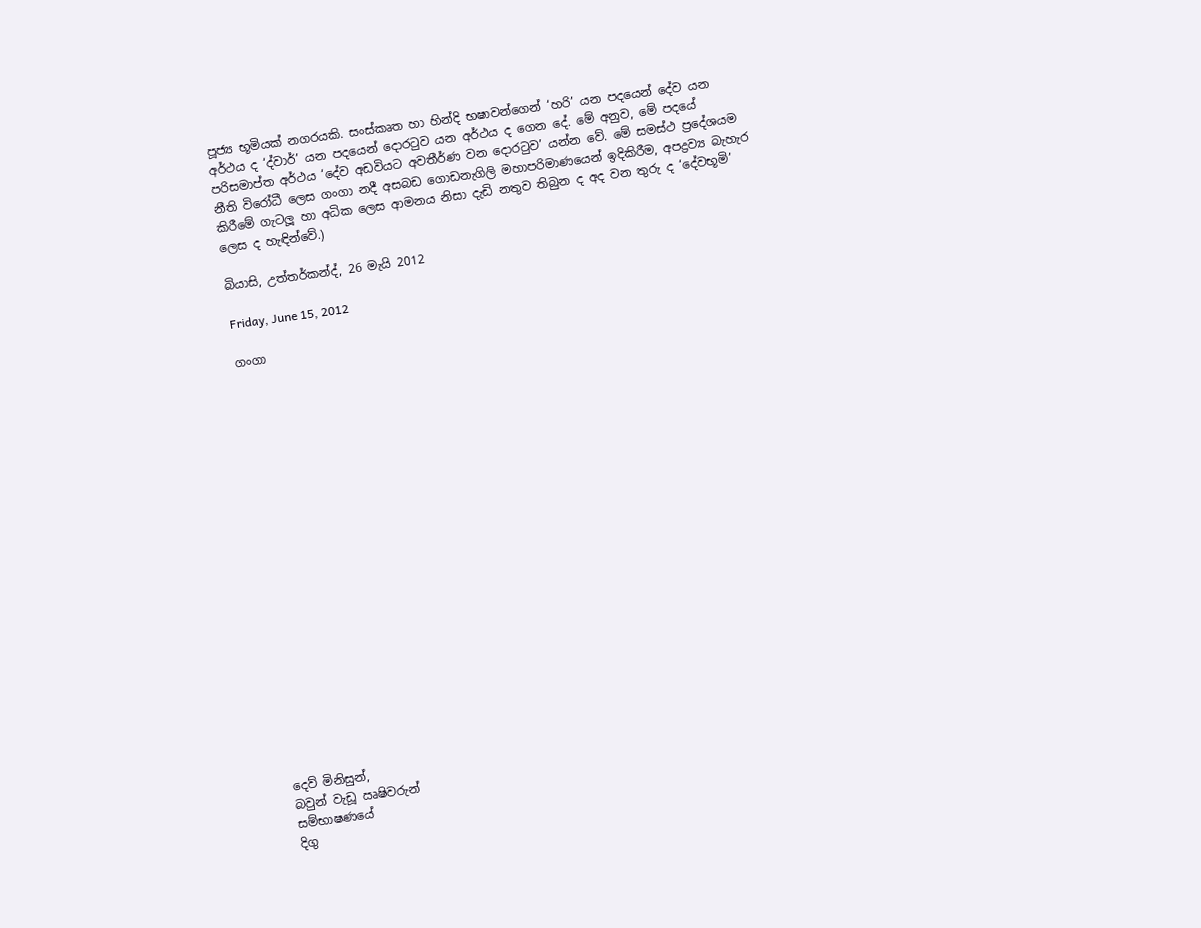පූජ්‍ය භූමියක් නගරයකි. සංස්කෘත හා හින්දි භෂාවන්ගෙන් ‘හරි’ යන පදයෙන් දේව යන අර්ථය ද ‘ද්වාර්’ යන පදයෙන් දොරටුව යන අර්ථය ද ගෙන දේ. මේ අනුව, මේ පදයේ පරිසමාප්ත අර්ථය ‘දේව අඩවියට අවතීර්ණ වන දොරටුව’ යන්න වේ. මේ සමස්ථ ප්‍රදේශයම නීති විරෝධී ලෙස ගංගා නදී අසබඩ ගොඩනැගිලි මහාපරිමාණයෙන් ඉදිකිරීම, අපද්‍රව්‍ය බැහැර කිරීමේ ගැටලූ හා අධික ලෙස ආමනය නිසා දැඩි නතුව තිබුන ද අද වන තුරු ද ‘දේවභූමි’ ලෙස ද හැඳින්වේ.)

බියාසි, උත්තර්කන්ද්, 26 මැයි 2012

Friday, June 15, 2012

ගංගා





















දෙව් මිනිසුන්,
බවුන් වැඩූ ඍෂිවරුන්
සම්භාෂණයේ
දිගු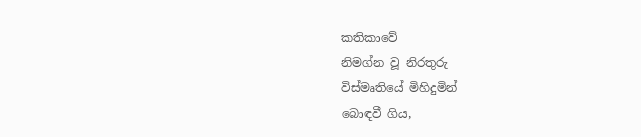කතිකාවේ
නිමග්න වූ නිරතුරු
විස්මෘතියේ මිහිදුමින්
බොඳවී ගිය,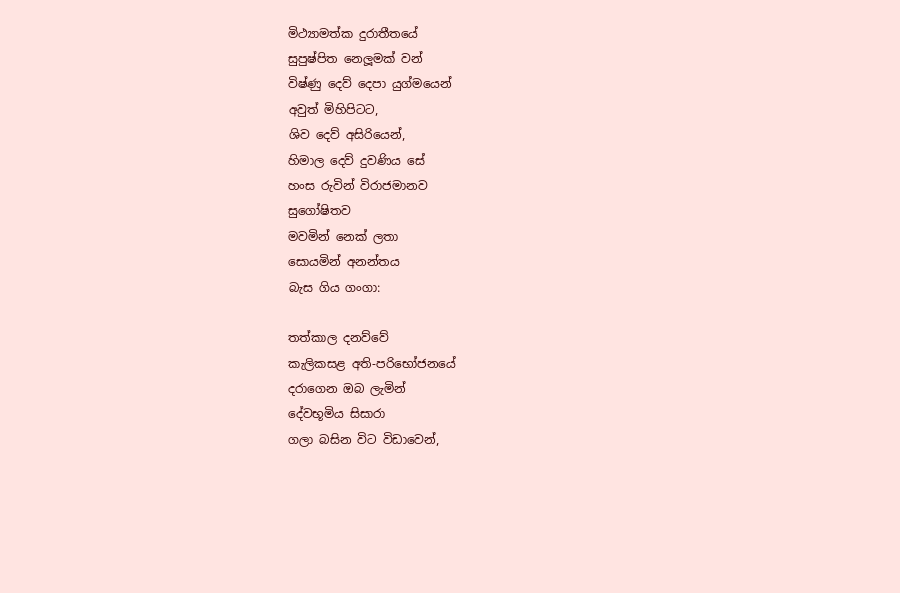මිථ්‍යාමත්ක දුරාතීතයේ
සුපුෂ්පිත නෙලූමක් වන්
විෂ්ණු දෙව් දෙපා යුග්මයෙන්
අවුත් මිහිපිටට,
ශිව දෙව් අසිරියෙන්,
හිමාල දෙව් දුවණිය සේ
හංස රුවින් විරාජමානව
සුගෝෂිතව
මවමින් නෙක් ලතා
සොයමින් අනන්තය
බැස ගිය ගංගා:

තත්කාල දනව්වේ
කැලිකසළ අති-පරිභෝජනයේ
දරාගෙන ඔබ ලැමින්
දේවභූමිය සිසාරා
ගලා බසින විට විඩාවෙන්,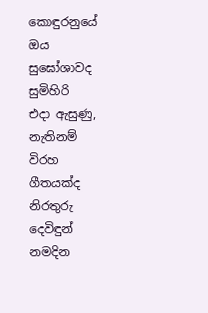කොඳුරනුයේ ඔය
සුඝෝශාවද සුමිහිරි
එදා ඇසුණු,
නැතිනම්
විරහ ගීතයක්ද
නිරතුරු දෙවිඳුන් නමදින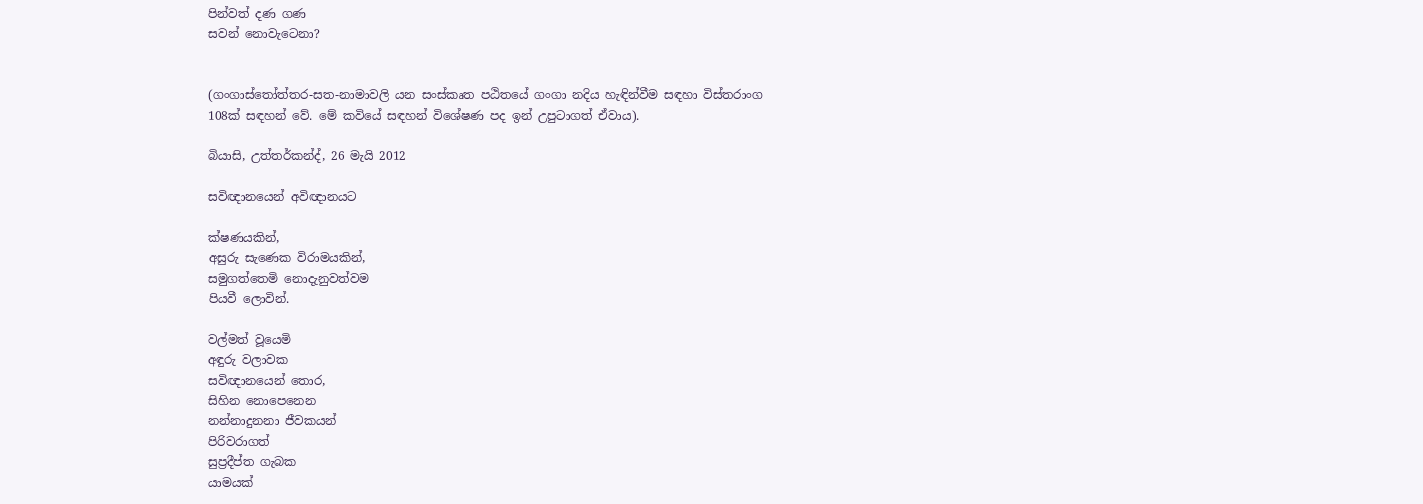පින්වත් දණ ගණ
සවන් නොවැටෙනා?


(ගංගාස්තෝත්තර-සත-නාමාවලි යන සංස්කෘත පඨිතයේ ගංගා නදිය හැඳින්වීම සඳහා විස්තරාංග 108ක් සඳහන් වේ. මේ කවියේ සඳහන් විශේෂණ පද ඉන් උපුටාගත් ඒවාය).

බියාසි, උත්තර්කන්ද්, 26 මැයි 2012

සවිඥානයෙන් අවිඥානයට

ක්ෂණයකින්,
අසුරු සැණෙක විරාමයකින්,
සමුගත්තෙමි නොදැනුවත්වම
පියවී ලොවින්.

වල්මත් වූයෙමි
අඳුරු වලාවක
සවිඥානයෙන් තොර,
සිහින නොපෙනෙන
නන්නාදුනනා ජීවකයන්
පිරිවරාගත්
සුප්‍රදීප්ත ගැබක
යාමයක්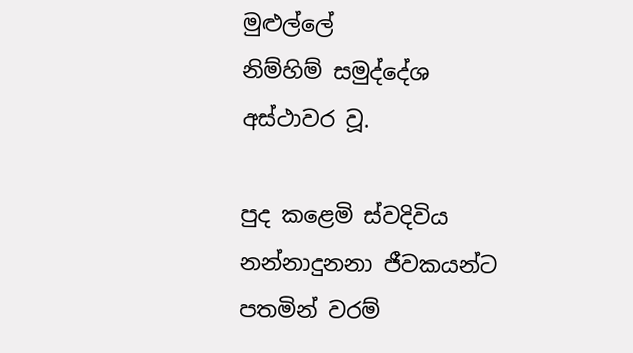මුළුල්ලේ
නිම්හිම් සමුද්දේශ
අස්ථාවර වූ.

පුද කළෙමි ස්වදිවිය
නන්නාදුනනා ජීවකයන්ට
පතමින් වරම්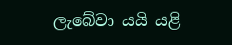ලැබේවා යයි යළි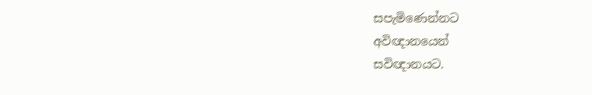සපැමිණෙන්නට
අවිඥානයෙන්
සවිඥානයට.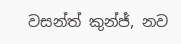වසන්ත් කුන්ජ්, නව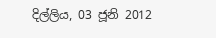දිල්ලිය, 03 ජූනි 2012